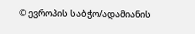© ევროპის საბჭო/ადამიანის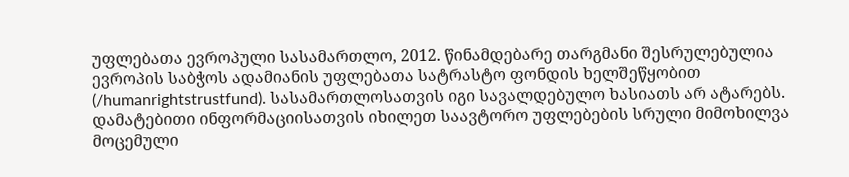უფლებათა ევროპული სასამართლო, 2012. წინამდებარე თარგმანი შესრულებულია ევროპის საბჭოს ადამიანის უფლებათა სატრასტო ფონდის ხელშეწყობით (/humanrightstrustfund). სასამართლოსათვის იგი სავალდებულო ხასიათს არ ატარებს. დამატებითი ინფორმაციისათვის იხილეთ საავტორო უფლებების სრული მიმოხილვა მოცემული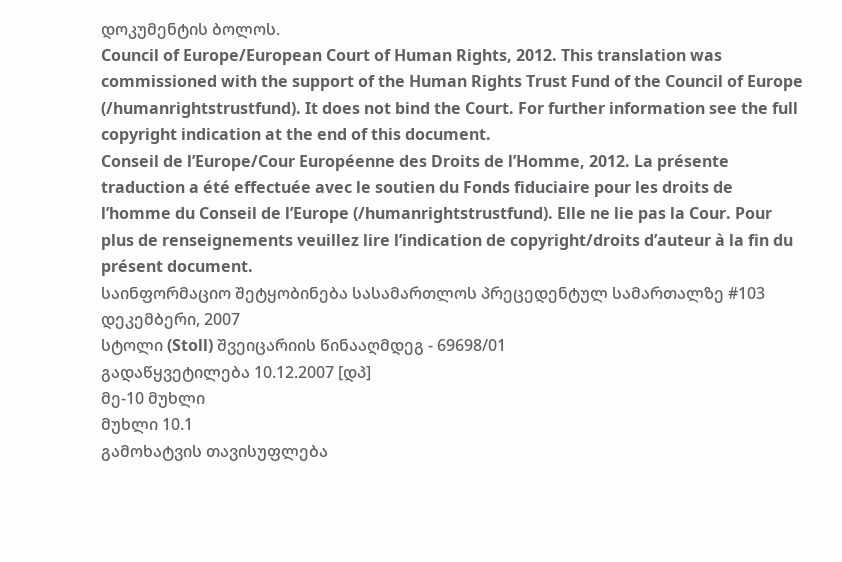დოკუმენტის ბოლოს.
Council of Europe/European Court of Human Rights, 2012. This translation was commissioned with the support of the Human Rights Trust Fund of the Council of Europe (/humanrightstrustfund). It does not bind the Court. For further information see the full copyright indication at the end of this document.
Conseil de l’Europe/Cour Européenne des Droits de l’Homme, 2012. La présente traduction a été effectuée avec le soutien du Fonds fiduciaire pour les droits de l’homme du Conseil de l’Europe (/humanrightstrustfund). Elle ne lie pas la Cour. Pour plus de renseignements veuillez lire l’indication de copyright/droits d’auteur à la fin du présent document.
საინფორმაციო შეტყობინება სასამართლოს პრეცედენტულ სამართალზე #103
დეკემბერი, 2007
სტოლი (Stoll) შვეიცარიის წინააღმდეგ - 69698/01
გადაწყვეტილება 10.12.2007 [დპ]
მე-10 მუხლი
მუხლი 10.1
გამოხატვის თავისუფლება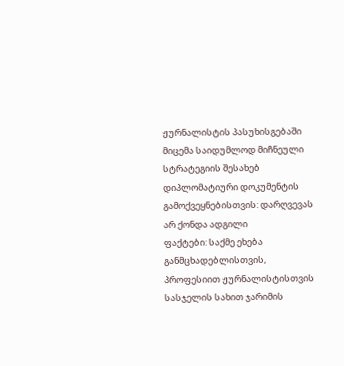ჟურნალისტის პასუხისგებაში მიცემა საიდუმლოდ მიჩნეული სტრატეგიის შესახებ დიპლომატიური დოკუმენტის გამოქვეყნებისთვის: დარღვევას არ ქონდა ადგილი
ფაქტები: საქმე ეხება განმცხადებლისთვის, პროფესიით ჟურნალისტისთვის სასჯელის სახით ჯარიმის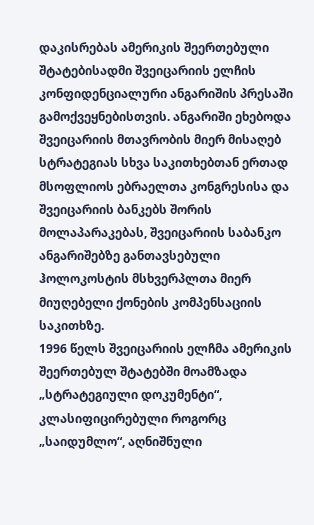დაკისრებას ამერიკის შეერთებული შტატებისადმი შვეიცარიის ელჩის კონფიდენციალური ანგარიშის პრესაში გამოქვეყნებისთვის. ანგარიში ეხებოდა შვეიცარიის მთავრობის მიერ მისაღებ სტრატეგიას სხვა საკითხებთან ერთად მსოფლიოს ებრაელთა კონგრესისა და შვეიცარიის ბანკებს შორის მოლაპარაკებას, შვეიცარიის საბანკო ანგარიშებზე განთავსებული ჰოლოკოსტის მსხვერპლთა მიერ მიუღებელი ქონების კომპენსაციის საკითხზე.
1996 წელს შვეიცარიის ელჩმა ამერიკის შეერთებულ შტატებში მოამზადა „სტრატეგიული დოკუმენტი“, კლასიფიცირებული როგორც „საიდუმლო“, აღნიშნული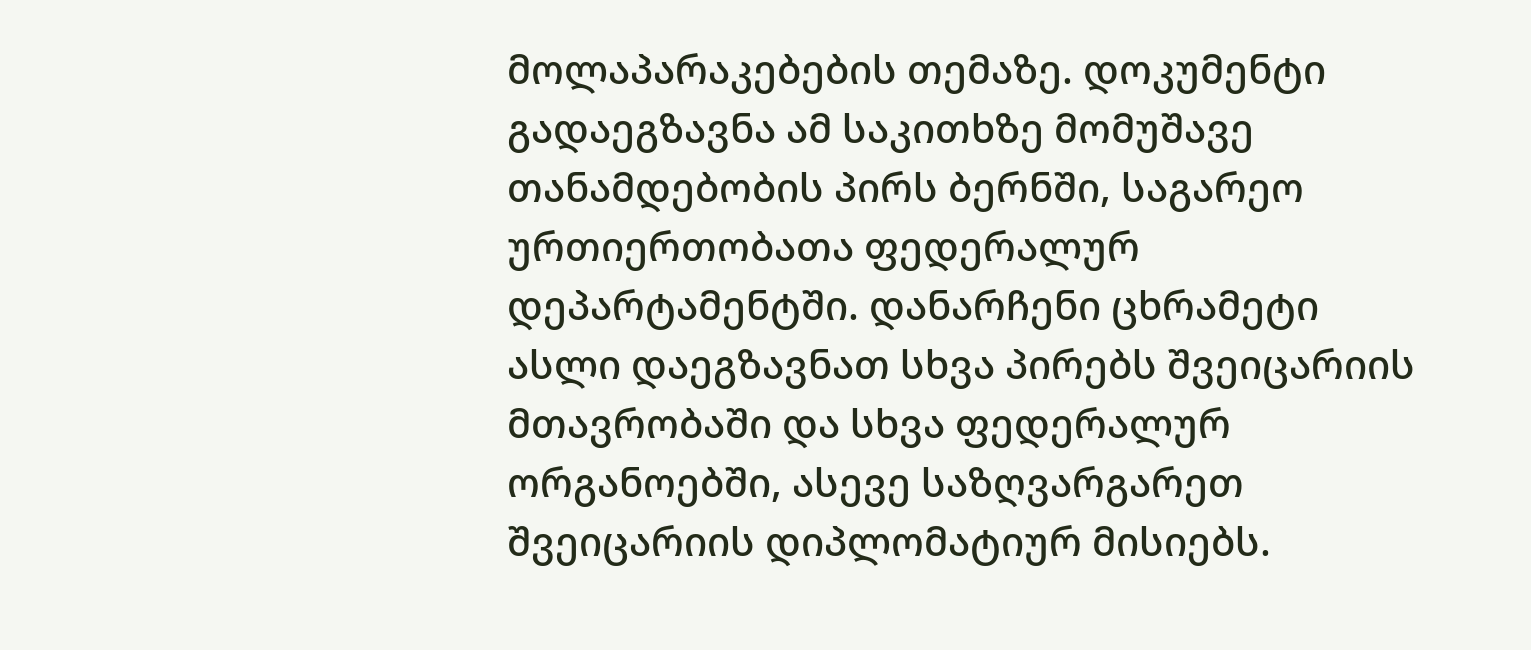მოლაპარაკებების თემაზე. დოკუმენტი გადაეგზავნა ამ საკითხზე მომუშავე თანამდებობის პირს ბერნში, საგარეო ურთიერთობათა ფედერალურ დეპარტამენტში. დანარჩენი ცხრამეტი ასლი დაეგზავნათ სხვა პირებს შვეიცარიის მთავრობაში და სხვა ფედერალურ ორგანოებში, ასევე საზღვარგარეთ შვეიცარიის დიპლომატიურ მისიებს.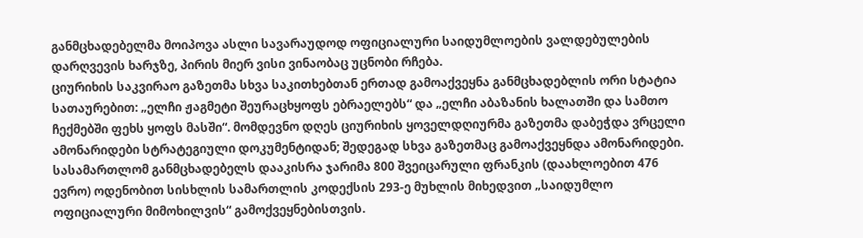განმცხადებელმა მოიპოვა ასლი სავარაუდოდ ოფიციალური საიდუმლოების ვალდებულების დარღვევის ხარჯზე, პირის მიერ ვისი ვინაობაც უცნობი რჩება.
ციურიხის საკვირაო გაზეთმა სხვა საკითხებთან ერთად გამოაქვეყნა განმცხადებლის ორი სტატია სათაურებით: „ელჩი ჟაგმეტი შეურაცხყოფს ებრაელებს“ და „ელჩი აბაზანის ხალათში და სამთო ჩექმებში ფეხს ყოფს მასში“. მომდევნო დღეს ციურიხის ყოველდღიურმა გაზეთმა დაბეჭდა ვრცელი ამონარიდები სტრატეგიული დოკუმენტიდან; შედეგად სხვა გაზეთმაც გამოაქვეყნდა ამონარიდები.
სასამართლომ განმცხადებელს დააკისრა ჯარიმა 800 შვეიცარული ფრანკის (დაახლოებით 476 ევრო) ოდენობით სისხლის სამართლის კოდექსის 293-ე მუხლის მიხედვით „საიდუმლო ოფიციალური მიმოხილვის“ გამოქვეყნებისთვის.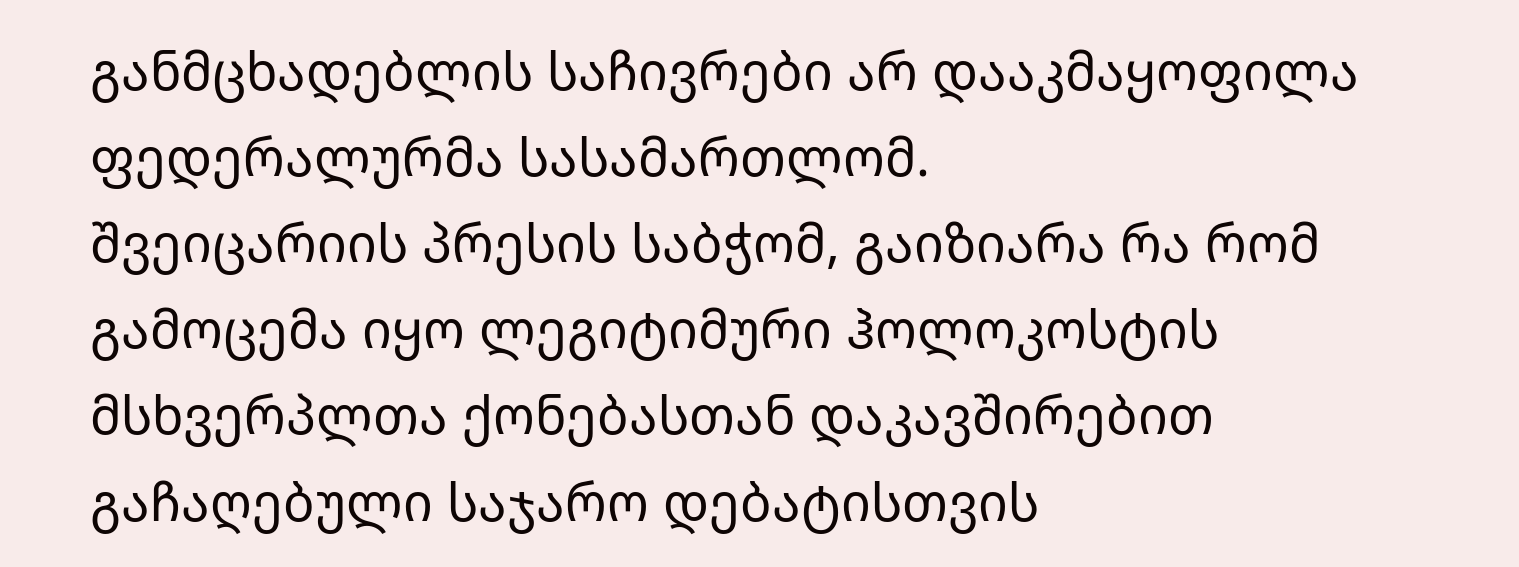განმცხადებლის საჩივრები არ დააკმაყოფილა ფედერალურმა სასამართლომ.
შვეიცარიის პრესის საბჭომ, გაიზიარა რა რომ გამოცემა იყო ლეგიტიმური ჰოლოკოსტის მსხვერპლთა ქონებასთან დაკავშირებით გაჩაღებული საჯარო დებატისთვის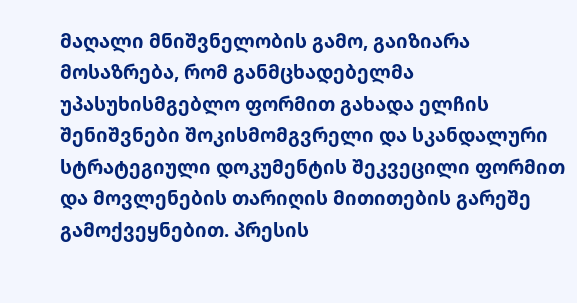მაღალი მნიშვნელობის გამო, გაიზიარა მოსაზრება, რომ განმცხადებელმა უპასუხისმგებლო ფორმით გახადა ელჩის შენიშვნები შოკისმომგვრელი და სკანდალური სტრატეგიული დოკუმენტის შეკვეცილი ფორმით და მოვლენების თარიღის მითითების გარეშე გამოქვეყნებით. პრესის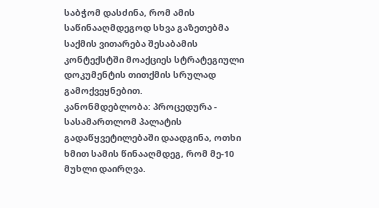საბჭომ დასძინა, რომ ამის საწინააღმდეგოდ სხვა გაზეთებმა საქმის ვითარება შესაბამის კონტექსტში მოაქციეს სტრატეგიული დოკუმენტის თითქმის სრულად გამოქვეყნებით.
კანონმდებლობა: პროცედურა - სასამართლომ პალატის გადაწყვეტილებაში დაადგინა, ოთხი ხმით სამის წინააღმდეგ, რომ მე-10 მუხლი დაირღვა.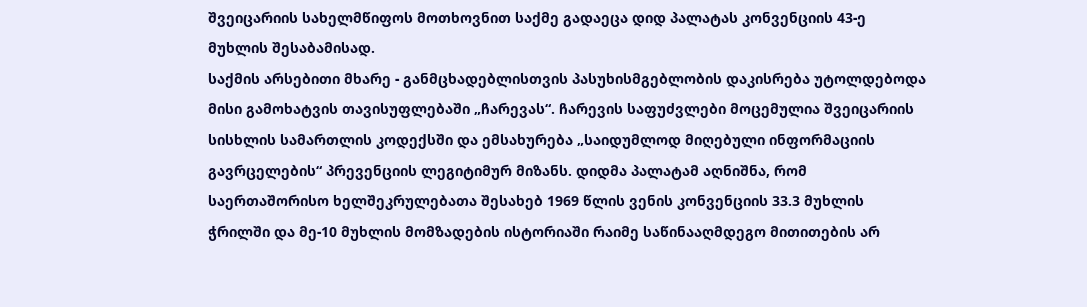შვეიცარიის სახელმწიფოს მოთხოვნით საქმე გადაეცა დიდ პალატას კონვენციის 43-ე მუხლის შესაბამისად.
საქმის არსებითი მხარე - განმცხადებლისთვის პასუხისმგებლობის დაკისრება უტოლდებოდა მისი გამოხატვის თავისუფლებაში „ჩარევას“. ჩარევის საფუძვლები მოცემულია შვეიცარიის სისხლის სამართლის კოდექსში და ემსახურება „საიდუმლოდ მიღებული ინფორმაციის გავრცელების“ პრევენციის ლეგიტიმურ მიზანს. დიდმა პალატამ აღნიშნა, რომ საერთაშორისო ხელშეკრულებათა შესახებ 1969 წლის ვენის კონვენციის 33.3 მუხლის ჭრილში და მე-10 მუხლის მომზადების ისტორიაში რაიმე საწინააღმდეგო მითითების არ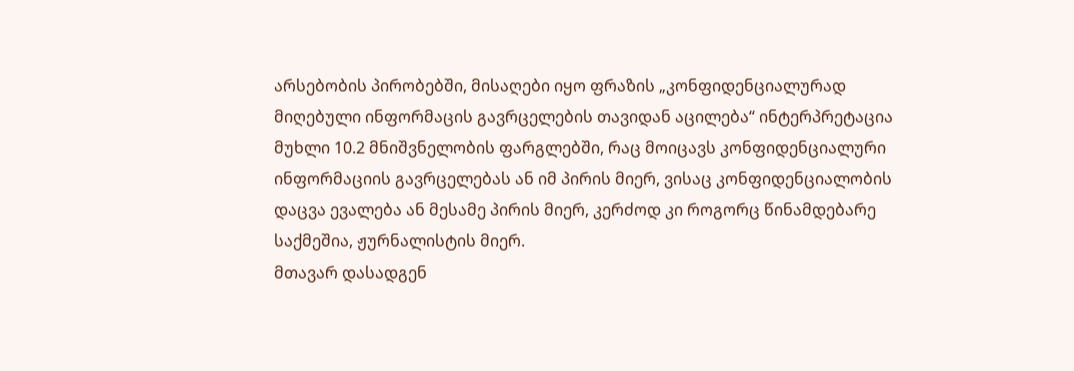არსებობის პირობებში, მისაღები იყო ფრაზის „კონფიდენციალურად მიღებული ინფორმაცის გავრცელების თავიდან აცილება“ ინტერპრეტაცია მუხლი 10.2 მნიშვნელობის ფარგლებში, რაც მოიცავს კონფიდენციალური ინფორმაციის გავრცელებას ან იმ პირის მიერ, ვისაც კონფიდენციალობის დაცვა ევალება ან მესამე პირის მიერ, კერძოდ კი როგორც წინამდებარე საქმეშია, ჟურნალისტის მიერ.
მთავარ დასადგენ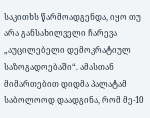საკითხს წარმოადგენდა, იყო თუ არა განსახილველი ჩარევა „აუცილებელი დემოკრატიულ საზოგადოებაში“. ამასთან მიმართებით დიდმა პალატამ საბოლოოდ დაადგინა, რომ მე-10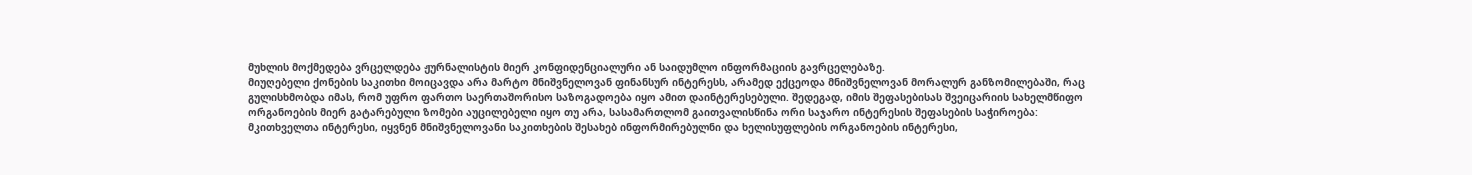მუხლის მოქმედება ვრცელდება ჟურნალისტის მიერ კონფიდენციალური ან საიდუმლო ინფორმაციის გავრცელებაზე.
მიუღებელი ქონების საკითხი მოიცავდა არა მარტო მნიშვნელოვან ფინანსურ ინტერესს, არამედ ექცეოდა მნიშვნელოვან მორალურ განზომილებაში, რაც გულისხმობდა იმას, რომ უფრო ფართო საერთაშორისო საზოგადოება იყო ამით დაინტერესებული. შედეგად, იმის შეფასებისას შვეიცარიის სახელმწიფო ორგანოების მიერ გატარებული ზომები აუცილებელი იყო თუ არა, სასამართლომ გაითვალისწინა ორი საჯარო ინტერესის შეფასების საჭიროება: მკითხველთა ინტერესი, იყვნენ მნიშვნელოვანი საკითხების შესახებ ინფორმირებულნი და ხელისუფლების ორგანოების ინტერესი,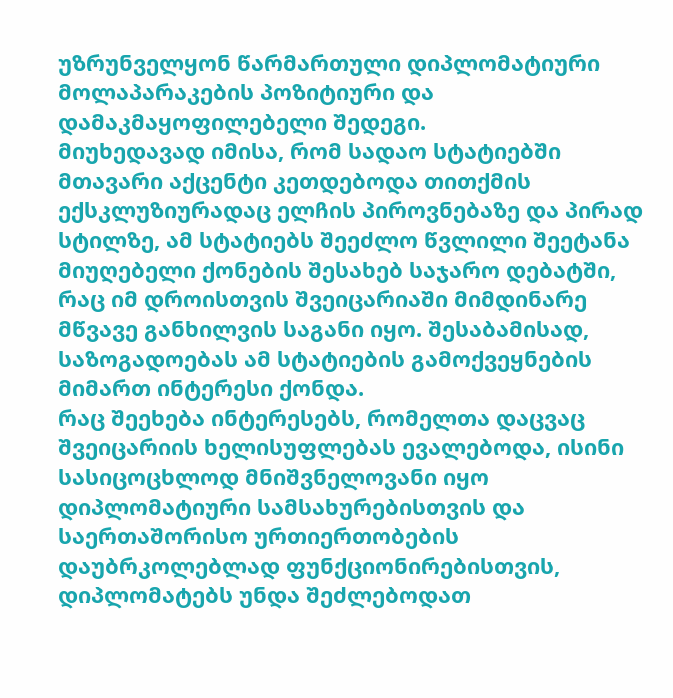უზრუნველყონ წარმართული დიპლომატიური მოლაპარაკების პოზიტიური და დამაკმაყოფილებელი შედეგი.
მიუხედავად იმისა, რომ სადაო სტატიებში მთავარი აქცენტი კეთდებოდა თითქმის ექსკლუზიურადაც ელჩის პიროვნებაზე და პირად სტილზე, ამ სტატიებს შეეძლო წვლილი შეეტანა მიუღებელი ქონების შესახებ საჯარო დებატში, რაც იმ დროისთვის შვეიცარიაში მიმდინარე მწვავე განხილვის საგანი იყო. შესაბამისად, საზოგადოებას ამ სტატიების გამოქვეყნების მიმართ ინტერესი ქონდა.
რაც შეეხება ინტერესებს, რომელთა დაცვაც შვეიცარიის ხელისუფლებას ევალებოდა, ისინი სასიცოცხლოდ მნიშვნელოვანი იყო დიპლომატიური სამსახურებისთვის და საერთაშორისო ურთიერთობების დაუბრკოლებლად ფუნქციონირებისთვის, დიპლომატებს უნდა შეძლებოდათ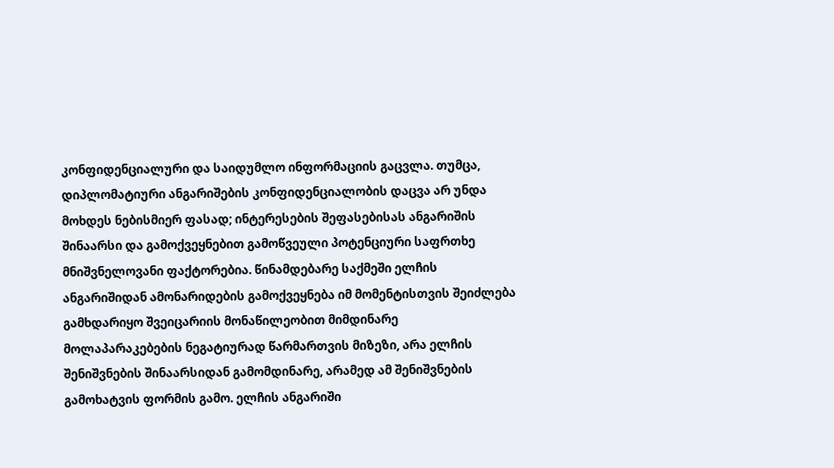კონფიდენციალური და საიდუმლო ინფორმაციის გაცვლა. თუმცა, დიპლომატიური ანგარიშების კონფიდენციალობის დაცვა არ უნდა მოხდეს ნებისმიერ ფასად; ინტერესების შეფასებისას ანგარიშის შინაარსი და გამოქვეყნებით გამოწვეული პოტენციური საფრთხე მნიშვნელოვანი ფაქტორებია. წინამდებარე საქმეში ელჩის ანგარიშიდან ამონარიდების გამოქვეყნება იმ მომენტისთვის შეიძლება გამხდარიყო შვეიცარიის მონაწილეობით მიმდინარე მოლაპარაკებების ნეგატიურად წარმართვის მიზეზი, არა ელჩის შენიშვნების შინაარსიდან გამომდინარე, არამედ ამ შენიშვნების გამოხატვის ფორმის გამო. ელჩის ანგარიში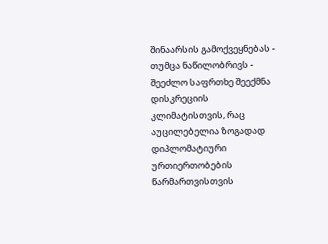შინაარსის გამოქვეყნებას - თუმცა ნაწილობრივს - შეეძლო საფრთხე შეექმნა დისკრეციის კლიმატისთვის, რაც აუცილებელია ზოგადად დიპლომატიური ურთიერთობების წარმართვისთვის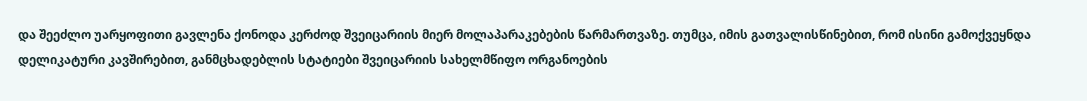და შეეძლო უარყოფითი გავლენა ქონოდა კერძოდ შვეიცარიის მიერ მოლაპარაკებების წარმართვაზე. თუმცა, იმის გათვალისწინებით, რომ ისინი გამოქვეყნდა დელიკატური კავშირებით, განმცხადებლის სტატიები შვეიცარიის სახელმწიფო ორგანოების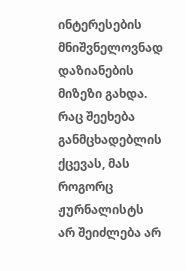ინტერესების მნიშვნელოვნად დაზიანების მიზეზი გახდა.
რაც შეეხება განმცხადებლის ქცევას, მას როგორც ჟურნალისტს არ შეიძლება არ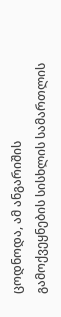ცოდნოდა, ამ ანგარიშის გამოქვეყნების სისხლის სამართლის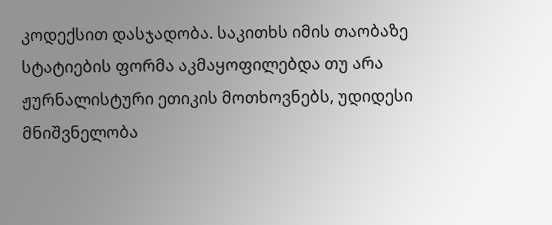კოდექსით დასჯადობა. საკითხს იმის თაობაზე სტატიების ფორმა აკმაყოფილებდა თუ არა ჟურნალისტური ეთიკის მოთხოვნებს, უდიდესი მნიშვნელობა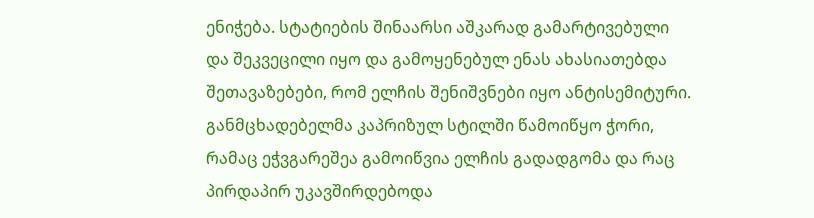ენიჭება. სტატიების შინაარსი აშკარად გამარტივებული და შეკვეცილი იყო და გამოყენებულ ენას ახასიათებდა შეთავაზებები, რომ ელჩის შენიშვნები იყო ანტისემიტური. განმცხადებელმა კაპრიზულ სტილში წამოიწყო ჭორი, რამაც ეჭვგარეშეა გამოიწვია ელჩის გადადგომა და რაც პირდაპირ უკავშირდებოდა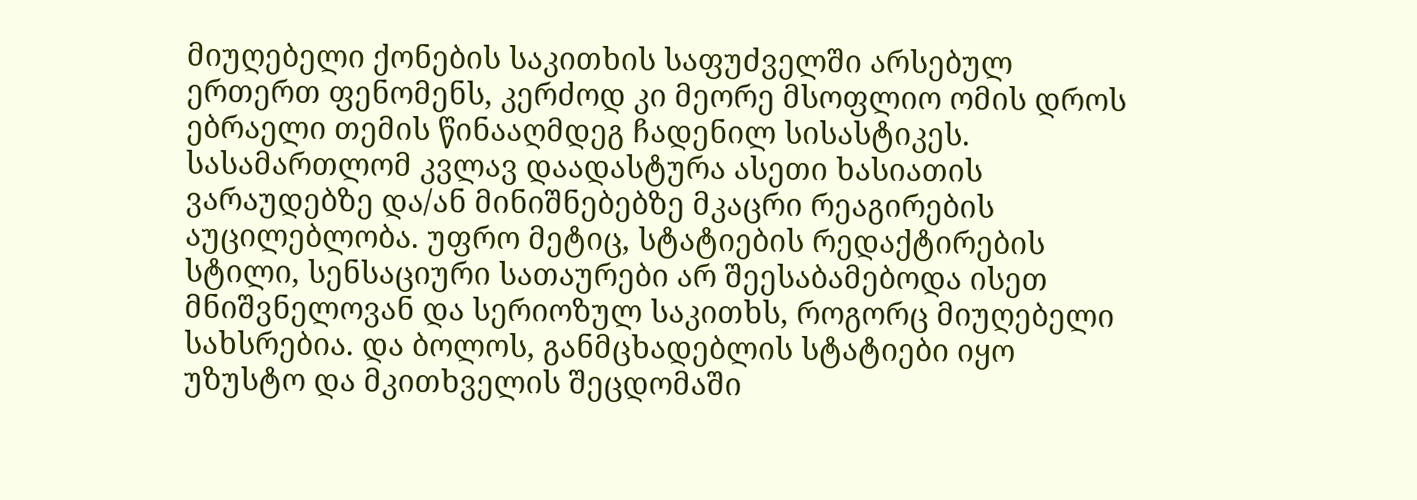მიუღებელი ქონების საკითხის საფუძველში არსებულ ერთერთ ფენომენს, კერძოდ კი მეორე მსოფლიო ომის დროს ებრაელი თემის წინააღმდეგ ჩადენილ სისასტიკეს. სასამართლომ კვლავ დაადასტურა ასეთი ხასიათის ვარაუდებზე და/ან მინიშნებებზე მკაცრი რეაგირების აუცილებლობა. უფრო მეტიც, სტატიების რედაქტირების სტილი, სენსაციური სათაურები არ შეესაბამებოდა ისეთ მნიშვნელოვან და სერიოზულ საკითხს, როგორც მიუღებელი სახსრებია. და ბოლოს, განმცხადებლის სტატიები იყო უზუსტო და მკითხველის შეცდომაში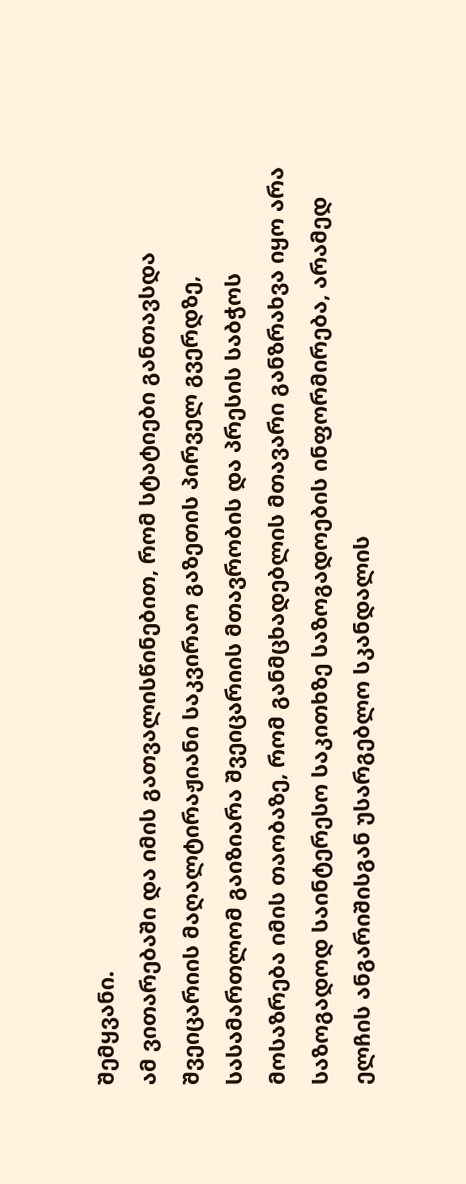შემყვანი.
ამ ვითარებაში და იმის გათვალისწინებით, რომ სტატიები განთავსდა შვეიცარიის მაღალტირაჟიანი საკვირაო გაზეთის პირველ გვერდზე, სასამართლომ გაიზიარა შვეიცარიის მთავრობის და პრესის საბჭოს მოსაზრება იმის თაობაზე, რომ განმცხადებლის მთავარი განზრახვა იყო არა საზოგადოდ საინტერესო საკითხზე საზოგადოების ინფორმირება, არამედ ელჩის ანგარიშისგან უსარგებლო სკანდალის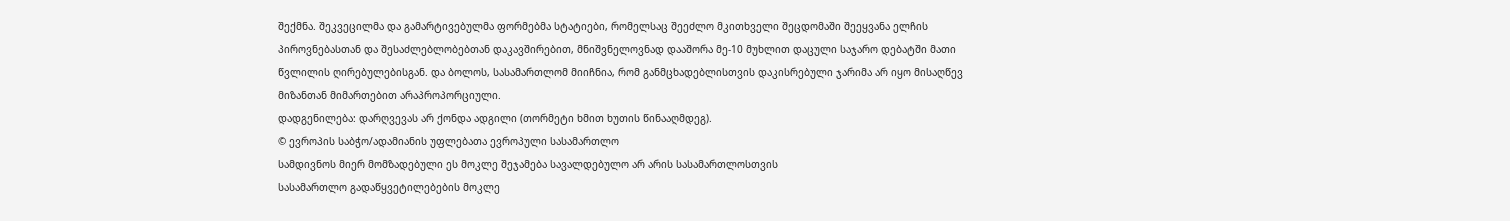შექმნა. შეკვეცილმა და გამარტივებულმა ფორმებმა სტატიები, რომელსაც შეეძლო მკითხველი შეცდომაში შეეყვანა ელჩის პიროვნებასთან და შესაძლებლობებთან დაკავშირებით, მნიშვნელოვნად დააშორა მე-10 მუხლით დაცული საჯარო დებატში მათი წვლილის ღირებულებისგან. და ბოლოს, სასამართლომ მიიჩნია, რომ განმცხადებლისთვის დაკისრებული ჯარიმა არ იყო მისაღწევ მიზანთან მიმართებით არაპროპორციული.
დადგენილება: დარღვევას არ ქონდა ადგილი (თორმეტი ხმით ხუთის წინააღმდეგ).
© ევროპის საბჭო/ადამიანის უფლებათა ევროპული სასამართლო
სამდივნოს მიერ მომზადებული ეს მოკლე შეჯამება სავალდებულო არ არის სასამართლოსთვის
სასამართლო გადაწყვეტილებების მოკლე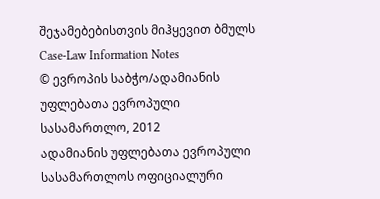შეჯამებებისთვის მიჰყევით ბმულს Case-Law Information Notes
© ევროპის საბჭო/ადამიანის უფლებათა ევროპული სასამართლო, 2012
ადამიანის უფლებათა ევროპული სასამართლოს ოფიციალური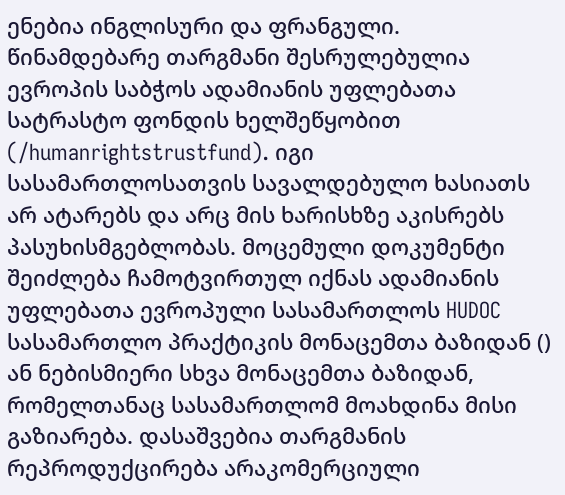ენებია ინგლისური და ფრანგული. წინამდებარე თარგმანი შესრულებულია ევროპის საბჭოს ადამიანის უფლებათა სატრასტო ფონდის ხელშეწყობით (/humanrightstrustfund). იგი სასამართლოსათვის სავალდებულო ხასიათს არ ატარებს და არც მის ხარისხზე აკისრებს პასუხისმგებლობას. მოცემული დოკუმენტი შეიძლება ჩამოტვირთულ იქნას ადამიანის უფლებათა ევროპული სასამართლოს HUDOC სასამართლო პრაქტიკის მონაცემთა ბაზიდან () ან ნებისმიერი სხვა მონაცემთა ბაზიდან, რომელთანაც სასამართლომ მოახდინა მისი გაზიარება. დასაშვებია თარგმანის რეპროდუქცირება არაკომერციული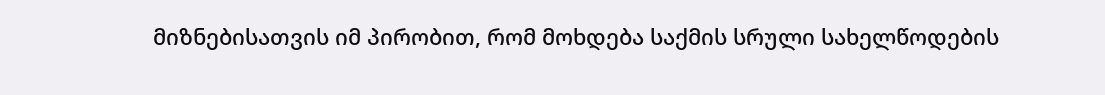მიზნებისათვის იმ პირობით, რომ მოხდება საქმის სრული სახელწოდების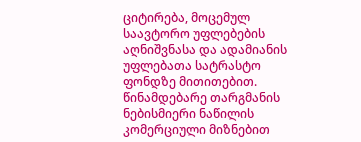ციტირება, მოცემულ საავტორო უფლებების აღნიშვნასა და ადამიანის უფლებათა სატრასტო ფონდზე მითითებით. წინამდებარე თარგმანის ნებისმიერი ნაწილის კომერციული მიზნებით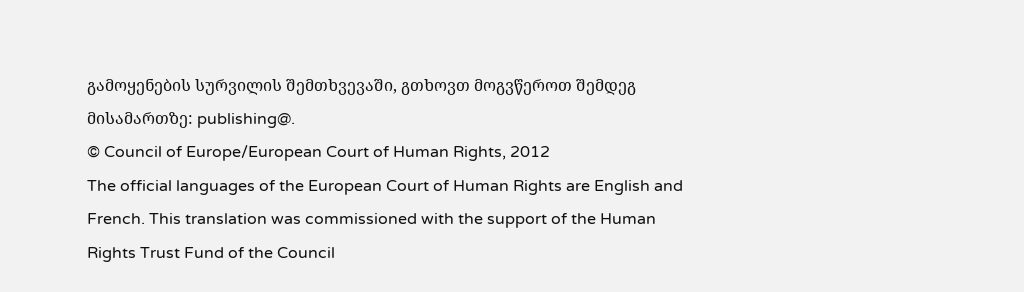გამოყენების სურვილის შემთხვევაში, გთხოვთ მოგვწეროთ შემდეგ მისამართზე: publishing@.
© Council of Europe/European Court of Human Rights, 2012
The official languages of the European Court of Human Rights are English and French. This translation was commissioned with the support of the Human Rights Trust Fund of the Council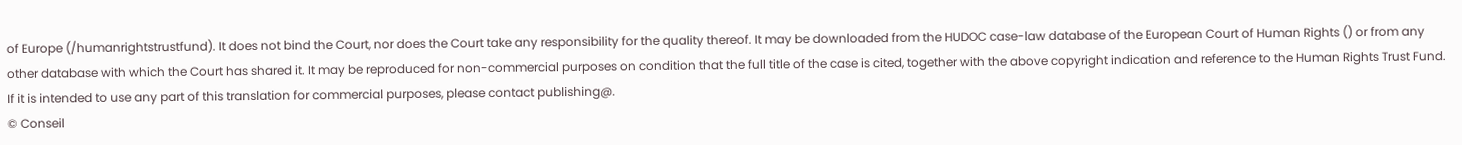of Europe (/humanrightstrustfund). It does not bind the Court, nor does the Court take any responsibility for the quality thereof. It may be downloaded from the HUDOC case-law database of the European Court of Human Rights () or from any other database with which the Court has shared it. It may be reproduced for non-commercial purposes on condition that the full title of the case is cited, together with the above copyright indication and reference to the Human Rights Trust Fund. If it is intended to use any part of this translation for commercial purposes, please contact publishing@.
© Conseil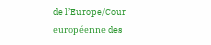de l’Europe/Cour européenne des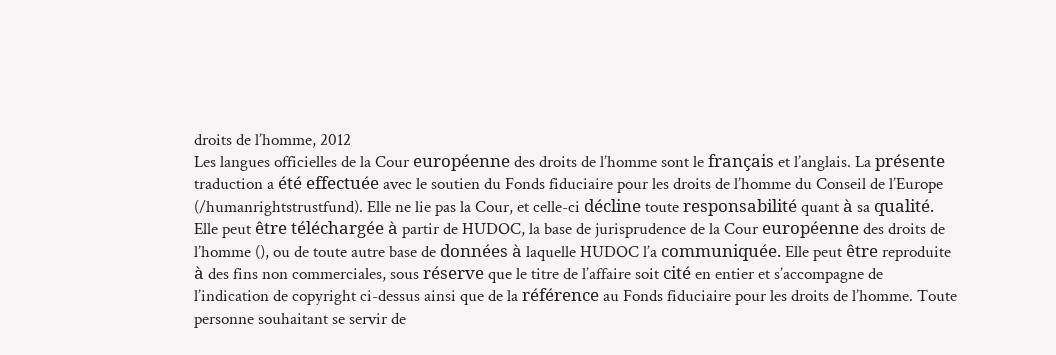droits de l’homme, 2012
Les langues officielles de la Cour européenne des droits de l’homme sont le français et l’anglais. La présente traduction a été effectuée avec le soutien du Fonds fiduciaire pour les droits de l’homme du Conseil de l’Europe (/humanrightstrustfund). Elle ne lie pas la Cour, et celle-ci décline toute responsabilité quant à sa qualité. Elle peut être téléchargée à partir de HUDOC, la base de jurisprudence de la Cour européenne des droits de l’homme (), ou de toute autre base de données à laquelle HUDOC l’a communiquée. Elle peut être reproduite à des fins non commerciales, sous réserve que le titre de l’affaire soit cité en entier et s’accompagne de l’indication de copyright ci-dessus ainsi que de la référence au Fonds fiduciaire pour les droits de l’homme. Toute personne souhaitant se servir de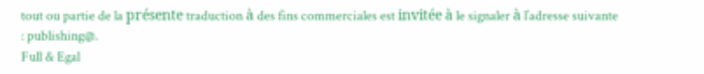tout ou partie de la présente traduction à des fins commerciales est invitée à le signaler à l’adresse suivante : publishing@.
Full & Egal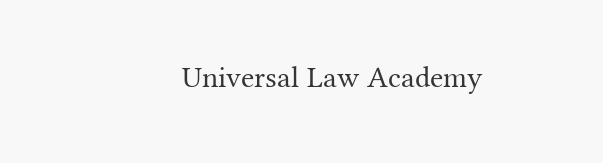Universal Law Academy